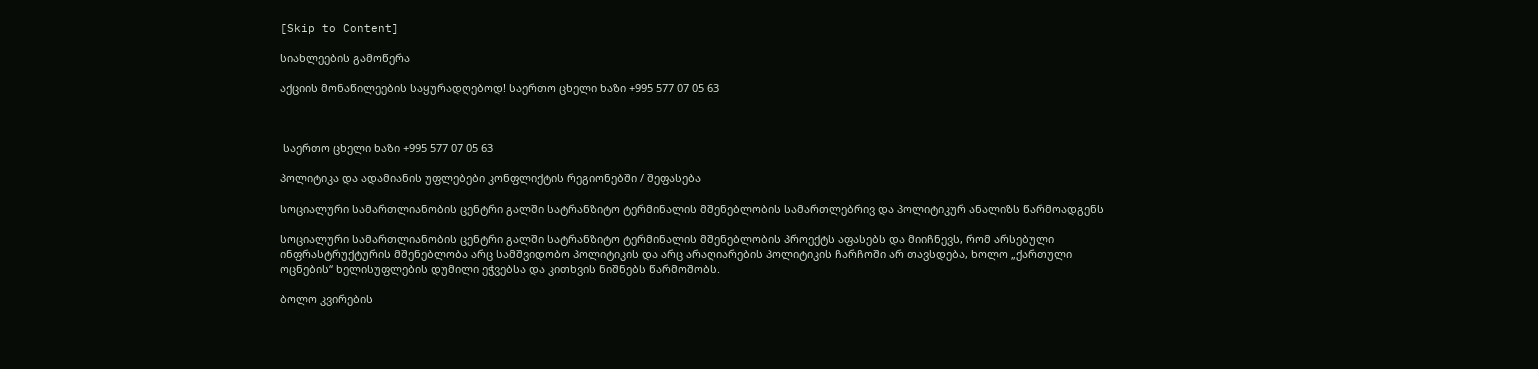[Skip to Content]

სიახლეების გამოწერა

აქციის მონაწილეების საყურადღებოდ! საერთო ცხელი ხაზი +995 577 07 05 63



 საერთო ცხელი ხაზი +995 577 07 05 63

პოლიტიკა და ადამიანის უფლებები კონფლიქტის რეგიონებში / შეფასება

სოციალური სამართლიანობის ცენტრი გალში სატრანზიტო ტერმინალის მშენებლობის სამართლებრივ და პოლიტიკურ ანალიზს წარმოადგენს

სოციალური სამართლიანობის ცენტრი გალში სატრანზიტო ტერმინალის მშენებლობის პროექტს აფასებს და მიიჩნევს, რომ არსებული ინფრასტრუქტურის მშენებლობა არც სამშვიდობო პოლიტიკის და არც არაღიარების პოლიტიკის ჩარჩოში არ თავსდება, ხოლო „ქართული ოცნების“ ხელისუფლების დუმილი ეჭვებსა და კითხვის ნიშნებს წარმოშობს.

ბოლო კვირების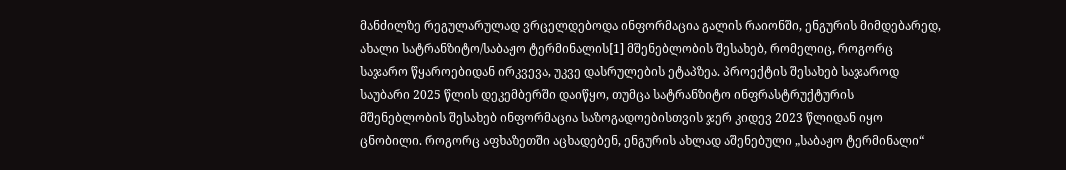მანძილზე რეგულარულად ვრცელდებოდა ინფორმაცია გალის რაიონში, ენგურის მიმდებარედ, ახალი სატრანზიტო/საბაჟო ტერმინალის[1] მშენებლობის შესახებ, რომელიც, როგორც საჯარო წყაროებიდან ირკვევა, უკვე დასრულების ეტაპზეა. პროექტის შესახებ საჯაროდ საუბარი 2025 წლის დეკემბერში დაიწყო, თუმცა სატრანზიტო ინფრასტრუქტურის მშენებლობის შესახებ ინფორმაცია საზოგადოებისთვის ჯერ კიდევ 2023 წლიდან იყო ცნობილი. როგორც აფხაზეთში აცხადებენ, ენგურის ახლად აშენებული „საბაჟო ტერმინალი“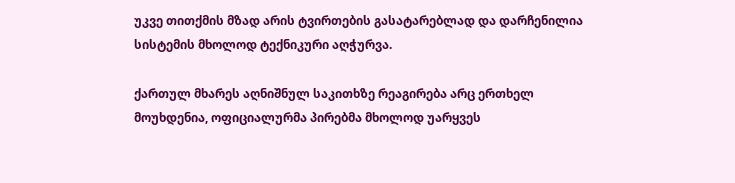უკვე თითქმის მზად არის ტვირთების გასატარებლად და დარჩენილია სისტემის მხოლოდ ტექნიკური აღჭურვა.

ქართულ მხარეს აღნიშნულ საკითხზე რეაგირება არც ერთხელ მოუხდენია, ოფიციალურმა პირებმა მხოლოდ უარყვეს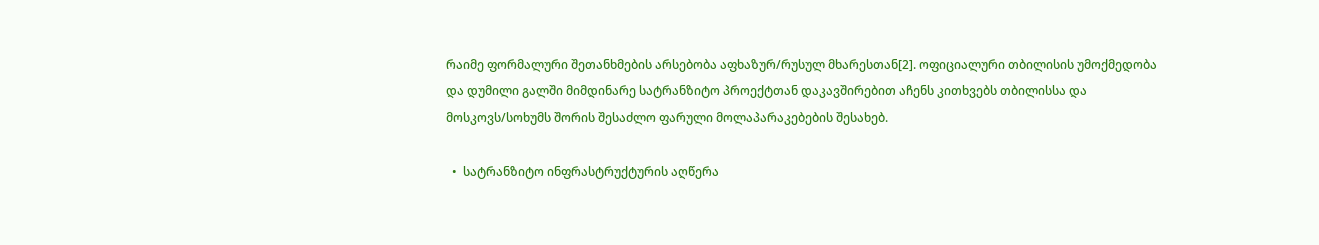რაიმე ფორმალური შეთანხმების არსებობა აფხაზურ/რუსულ მხარესთან[2]. ოფიციალური თბილისის უმოქმედობა და დუმილი გალში მიმდინარე სატრანზიტო პროექტთან დაკავშირებით აჩენს კითხვებს თბილისსა და მოსკოვს/სოხუმს შორის შესაძლო ფარული მოლაპარაკებების შესახებ.

  •  სატრანზიტო ინფრასტრუქტურის აღწერა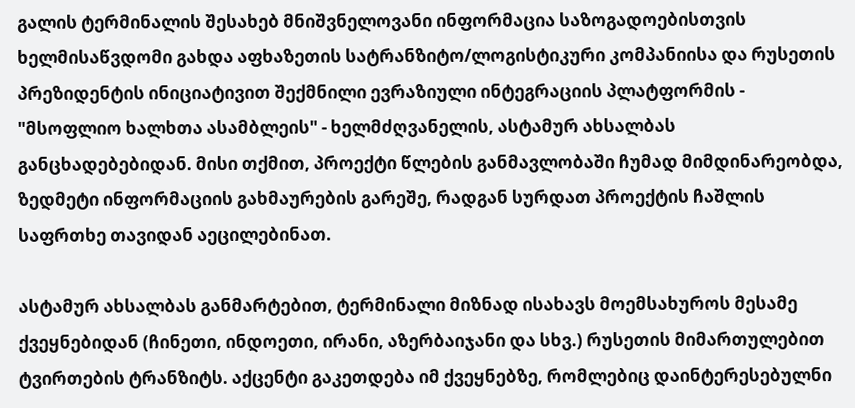გალის ტერმინალის შესახებ მნიშვნელოვანი ინფორმაცია საზოგადოებისთვის ხელმისაწვდომი გახდა აფხაზეთის სატრანზიტო/ლოგისტიკური კომპანიისა და რუსეთის პრეზიდენტის ინიციატივით შექმნილი ევრაზიული ინტეგრაციის პლატფორმის - "მსოფლიო ხალხთა ასამბლეის" - ხელმძღვანელის, ასტამურ ახსალბას განცხადებებიდან. მისი თქმით, პროექტი წლების განმავლობაში ჩუმად მიმდინარეობდა, ზედმეტი ინფორმაციის გახმაურების გარეშე, რადგან სურდათ პროექტის ჩაშლის საფრთხე თავიდან აეცილებინათ.

ასტამურ ახსალბას განმარტებით, ტერმინალი მიზნად ისახავს მოემსახუროს მესამე ქვეყნებიდან (ჩინეთი, ინდოეთი, ირანი, აზერბაიჯანი და სხვ.) რუსეთის მიმართულებით ტვირთების ტრანზიტს. აქცენტი გაკეთდება იმ ქვეყნებზე, რომლებიც დაინტერესებულნი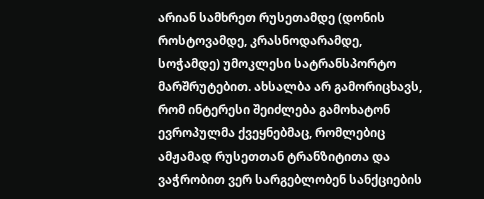არიან სამხრეთ რუსეთამდე (დონის როსტოვამდე, კრასნოდარამდე, სოჭამდე) უმოკლესი სატრანსპორტო მარშრუტებით. ახსალბა არ გამორიცხავს, რომ ინტერესი შეიძლება გამოხატონ ევროპულმა ქვეყნებმაც, რომლებიც ამჟამად რუსეთთან ტრანზიტითა და ვაჭრობით ვერ სარგებლობენ სანქციების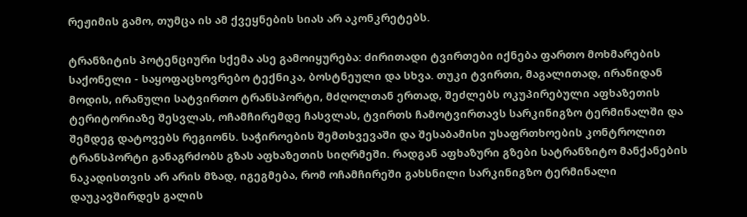რეჟიმის გამო, თუმცა ის ამ ქვეყნების სიას არ აკონკრეტებს.

ტრანზიტის პოტენციური სქემა ასე გამოიყურება: ძირითადი ტვირთები იქნება ფართო მოხმარების საქონელი - საყოფაცხოვრებო ტექნიკა, ბოსტნეული და სხვა. თუკი ტვირთი, მაგალითად, ირანიდან მოდის, ირანული სატვირთო ტრანსპორტი, მძღოლთან ერთად, შეძლებს ოკუპირებული აფხაზეთის ტერიტორიაზე შესვლას, ოჩამჩირემდე ჩასვლას, ტვირთს ჩამოტვირთავს სარკინიგზო ტერმინალში და შემდეგ დატოვებს რეგიონს. საჭიროების შემთხვევაში და შესაბამისი უსაფრთხოების კონტროლით ტრანსპორტი განაგრძობს გზას აფხაზეთის სიღრმეში. რადგან აფხაზური გზები სატრანზიტო მანქანების ნაკადისთვის არ არის მზად, იგეგმება, რომ ოჩამჩირეში გახსნილი სარკინიგზო ტერმინალი დაუკავშირდეს გალის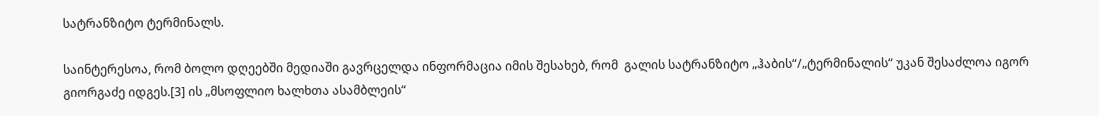სატრანზიტო ტერმინალს.

საინტერესოა, რომ ბოლო დღეებში მედიაში გავრცელდა ინფორმაცია იმის შესახებ, რომ  გალის სატრანზიტო „ჰაბის“/„ტერმინალის“ უკან შესაძლოა იგორ გიორგაძე იდგეს.[3] ის „მსოფლიო ხალხთა ასამბლეის“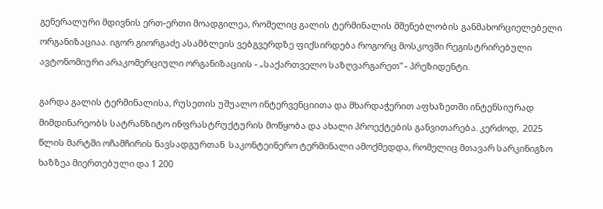გენერალური მდივნის ერთ-ერთი მოადგილეა, რომელიც გალის ტერმინალის მშენებლობის განმახორციელებელი ორგანიზაციაა. იგორ გიორგაძე ასამბლეის ვებგვერდზე ფიქსირდება როგორც მოსკოვში რეგისტრირებული ავტონომიური არაკომერციული ორგანიზაციის - „საქართველო საზღვარგარეთ“ - პრეზიდენტი.

გარდა გალის ტერმინალისა, რუსეთის უშუალო ინტერვენციითა და მხარდაჭერით აფხაზეთში ინტენსიურად მიმდინარეობს სატრანზიტო ინფრასტრუქტურის მოწყობა და ახალი პროექტების განვითარება. კერძოდ,  2025 წლის მარტში ოჩამჩირის ნავსადგურთან  საკონტეინერო ტერმინალი ამოქმედდა, რომელიც მთავარ სარკინიგზო ხაზზეა მიერთებული და 1 200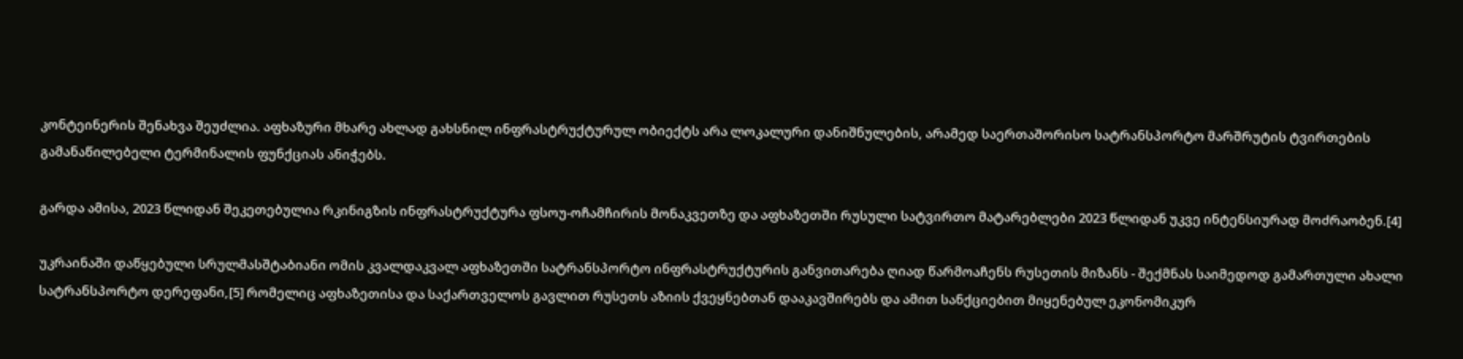კონტეინერის შენახვა შეუძლია. აფხაზური მხარე ახლად გახსნილ ინფრასტრუქტურულ ობიექტს არა ლოკალური დანიშნულების, არამედ საერთაშორისო სატრანსპორტო მარშრუტის ტვირთების გამანაწილებელი ტერმინალის ფუნქციას ანიჭებს.

გარდა ამისა, 2023 წლიდან შეკეთებულია რკინიგზის ინფრასტრუქტურა ფსოუ-ოჩამჩირის მონაკვეთზე და აფხაზეთში რუსული სატვირთო მატარებლები 2023 წლიდან უკვე ინტენსიურად მოძრაობენ.[4]

უკრაინაში დაწყებული სრულმასშტაბიანი ომის კვალდაკვალ აფხაზეთში სატრანსპორტო ინფრასტრუქტურის განვითარება ღიად წარმოაჩენს რუსეთის მიზანს - შექმნას საიმედოდ გამართული ახალი სატრანსპორტო დერეფანი,[5] რომელიც აფხაზეთისა და საქართველოს გავლით რუსეთს აზიის ქვეყნებთან დააკავშირებს და ამით სანქციებით მიყენებულ ეკონომიკურ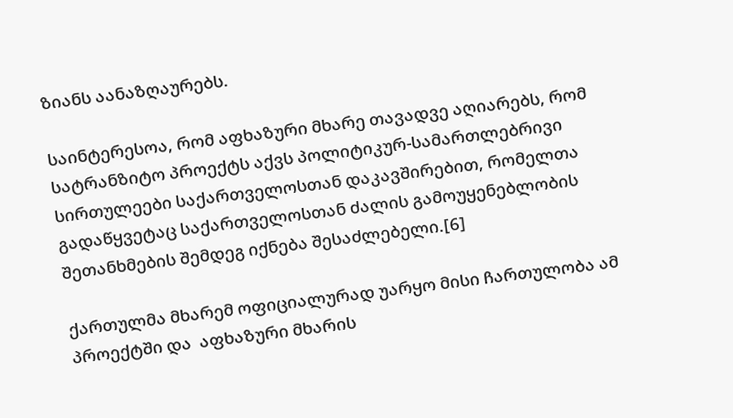ზიანს აანაზღაურებს.

საინტერესოა, რომ აფხაზური მხარე თავადვე აღიარებს, რომ სატრანზიტო პროექტს აქვს პოლიტიკურ-სამართლებრივი სირთულეები საქართველოსთან დაკავშირებით, რომელთა გადაწყვეტაც საქართველოსთან ძალის გამოუყენებლობის შეთანხმების შემდეგ იქნება შესაძლებელი.[6]

ქართულმა მხარემ ოფიციალურად უარყო მისი ჩართულობა ამ პროექტში და  აფხაზური მხარის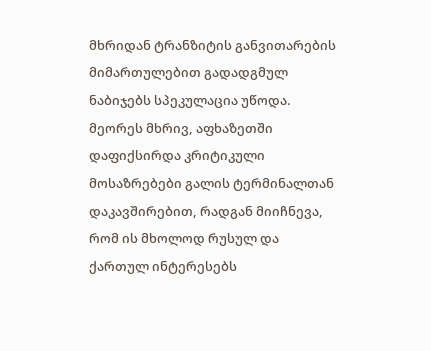მხრიდან ტრანზიტის განვითარების მიმართულებით გადადგმულ ნაბიჯებს სპეკულაცია უწოდა. მეორეს მხრივ, აფხაზეთში დაფიქსირდა კრიტიკული მოსაზრებები გალის ტერმინალთან დაკავშირებით, რადგან მიიჩნევა, რომ ის მხოლოდ რუსულ და ქართულ ინტერესებს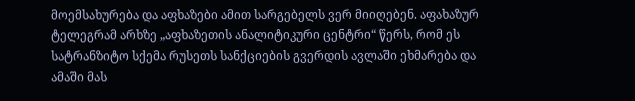მოემსახურება და აფხაზები ამით სარგებელს ვერ მიიღებენ. აფახაზურ ტელეგრამ არხზე „აფხაზეთის ანალიტიკური ცენტრი“ წერს, რომ ეს სატრანზიტო სქემა რუსეთს სანქციების გვერდის ავლაში ეხმარება და ამაში მას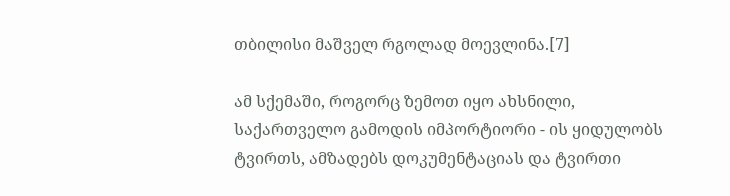თბილისი მაშველ რგოლად მოევლინა.[7]

ამ სქემაში, როგორც ზემოთ იყო ახსნილი, საქართველო გამოდის იმპორტიორი - ის ყიდულობს ტვირთს, ამზადებს დოკუმენტაციას და ტვირთი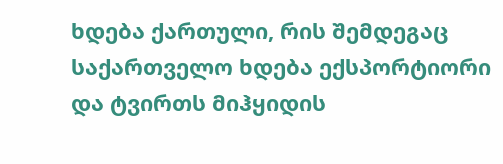ხდება ქართული, რის შემდეგაც საქართველო ხდება ექსპორტიორი და ტვირთს მიჰყიდის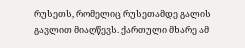რუსეთს, რომელიც რუსეთამდე გალის გავლით მიაღწევს. ქართული მხარე ამ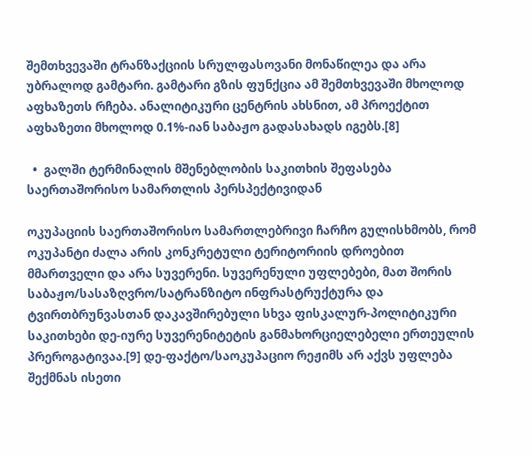შემთხვევაში ტრანზაქციის სრულფასოვანი მონაწილეა და არა უბრალოდ გამტარი. გამტარი გზის ფუნქცია ამ შემთხვევაში მხოლოდ აფხაზეთს რჩება. ანალიტიკური ცენტრის ახსნით, ამ პროექტით აფხაზეთი მხოლოდ 0.1%-იან საბაჟო გადასახადს იგებს.[8]

  •  გალში ტერმინალის მშენებლობის საკითხის შეფასება საერთაშორისო სამართლის პერსპექტივიდან

ოკუპაციის საერთაშორისო სამართლებრივი ჩარჩო გულისხმობს, რომ ოკუპანტი ძალა არის კონკრეტული ტერიტორიის დროებით მმართველი და არა სუვერენი. სუვერენული უფლებები, მათ შორის საბაჟო/სასაზღვრო/სატრანზიტო ინფრასტრუქტურა და ტვირთბრუნვასთან დაკავშირებული სხვა ფისკალურ-პოლიტიკური საკითხები დე-იურე სუვერენიტეტის განმახორციელებელი ერთეულის პრეროგატივაა.[9] დე-ფაქტო/საოკუპაციო რეჟიმს არ აქვს უფლება  შექმნას ისეთი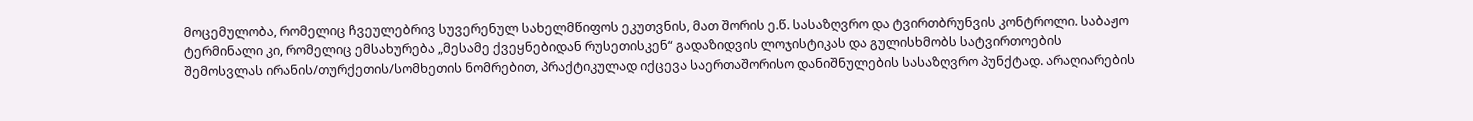მოცემულობა, რომელიც ჩვეულებრივ სუვერენულ სახელმწიფოს ეკუთვნის, მათ შორის ე.წ. სასაზღვრო და ტვირთბრუნვის კონტროლი. საბაჟო ტერმინალი კი, რომელიც ემსახურება „მესამე ქვეყნებიდან რუსეთისკენ“ გადაზიდვის ლოჯისტიკას და გულისხმობს სატვირთოების შემოსვლას ირანის/თურქეთის/სომხეთის ნომრებით, პრაქტიკულად იქცევა საერთაშორისო დანიშნულების სასაზღვრო პუნქტად. არაღიარების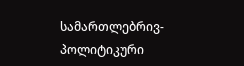სამართლებრივ-პოლიტიკური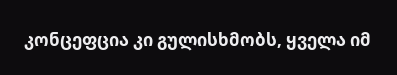კონცეფცია კი გულისხმობს, ყველა იმ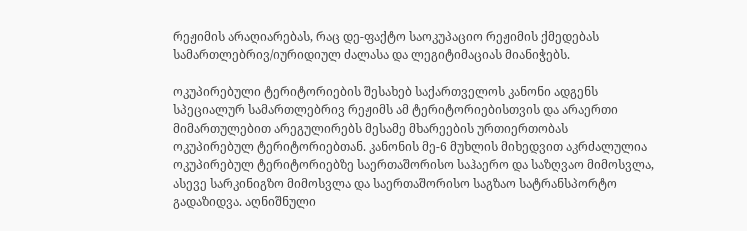რეჟიმის არაღიარებას, რაც დე-ფაქტო საოკუპაციო რეჟიმის ქმედებას სამართლებრივ/იურიდიულ ძალასა და ლეგიტიმაციას მიანიჭებს.

ოკუპირებული ტერიტორიების შესახებ საქართველოს კანონი ადგენს სპეციალურ სამართლებრივ რეჟიმს ამ ტერიტორიებისთვის და არაერთი მიმართულებით არეგულირებს მესამე მხარეების ურთიერთობას  ოკუპირებულ ტერიტორიებთან. კანონის მე-6 მუხლის მიხედვით აკრძალულია ოკუპირებულ ტერიტორიებზე საერთაშორისო საჰაერო და საზღვაო მიმოსვლა, ასევე სარკინიგზო მიმოსვლა და საერთაშორისო საგზაო სატრანსპორტო გადაზიდვა. აღნიშნული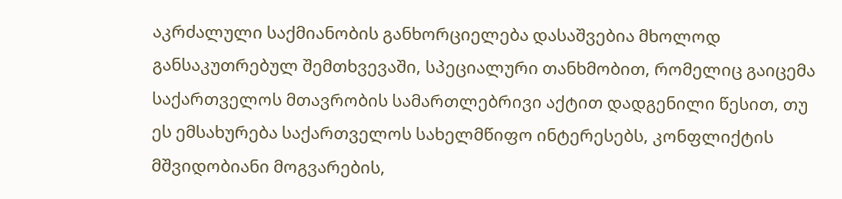აკრძალული საქმიანობის განხორციელება დასაშვებია მხოლოდ განსაკუთრებულ შემთხვევაში, სპეციალური თანხმობით, რომელიც გაიცემა საქართველოს მთავრობის სამართლებრივი აქტით დადგენილი წესით, თუ ეს ემსახურება საქართველოს სახელმწიფო ინტერესებს, კონფლიქტის მშვიდობიანი მოგვარების,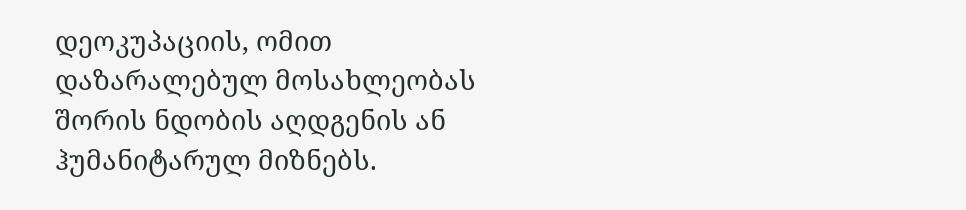დეოკუპაციის, ომით დაზარალებულ მოსახლეობას შორის ნდობის აღდგენის ან ჰუმანიტარულ მიზნებს.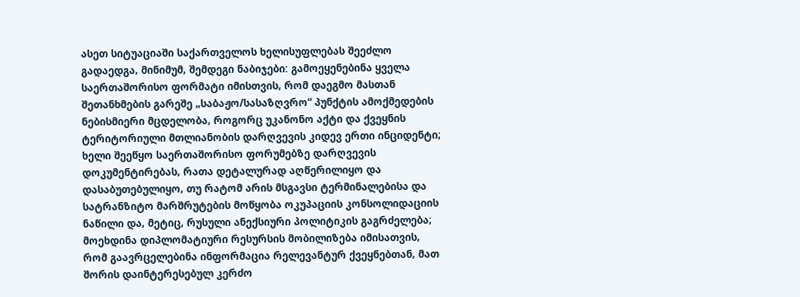ასეთ სიტუაციაში საქართველოს ხელისუფლებას შეეძლო გადაედგა, მინიმუმ, შემდეგი ნაბიჯები: გამოეყენებინა ყველა საერთაშორისო ფორმატი იმისთვის, რომ დაეგმო მასთან შეთანხმების გარეშე „საბაჟო/სასაზღვრო“ პუნქტის ამოქმედების ნებისმიერი მცდელობა, როგორც უკანონო აქტი და ქვეყნის ტერიტორიული მთლიანობის დარღვევის კიდევ ერთი ინციდენტი; ხელი შეეწყო საერთაშორისო ფორუმებზე დარღვევის დოკუმენტირებას, რათა დეტალურად აღწერილიყო და დასაბუთებულიყო, თუ რატომ არის მსგავსი ტერმინალებისა და სატრანზიტო მარშრუტების მოწყობა ოკუპაციის კონსოლიდაციის ნაწილი და, მეტიც, რუსული ანექსიური პოლიტიკის გაგრძელება; მოეხდინა დიპლომატიური რესურსის მობილიზება იმისათვის, რომ გაავრცელებინა ინფორმაცია რელევანტურ ქვეყნებთან, მათ შორის დაინტერესებულ კერძო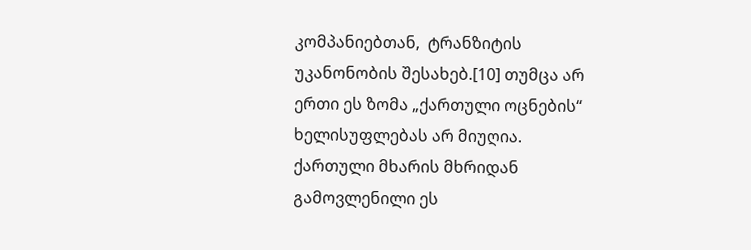კომპანიებთან,  ტრანზიტის უკანონობის შესახებ.[10] თუმცა არ ერთი ეს ზომა „ქართული ოცნების“ ხელისუფლებას არ მიუღია.  ქართული მხარის მხრიდან გამოვლენილი ეს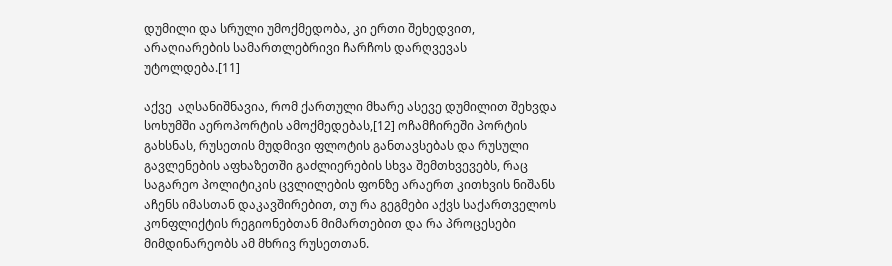დუმილი და სრული უმოქმედობა, კი ერთი შეხედვით, არაღიარების სამართლებრივი ჩარჩოს დარღვევას უტოლდება.[11]

აქვე  აღსანიშნავია, რომ ქართული მხარე ასევე დუმილით შეხვდა სოხუმში აეროპორტის ამოქმედებას,[12] ოჩამჩირეში პორტის გახსნას, რუსეთის მუდმივი ფლოტის განთავსებას და რუსული გავლენების აფხაზეთში გაძლიერების სხვა შემთხვევებს, რაც საგარეო პოლიტიკის ცვლილების ფონზე არაერთ კითხვის ნიშანს აჩენს იმასთან დაკავშირებით, თუ რა გეგმები აქვს საქართველოს კონფლიქტის რეგიონებთან მიმართებით და რა პროცესები მიმდინარეობს ამ მხრივ რუსეთთან.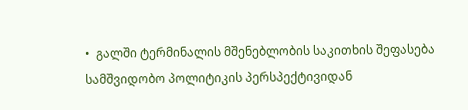•  გალში ტერმინალის მშენებლობის საკითხის შეფასება სამშვიდობო პოლიტიკის პერსპექტივიდან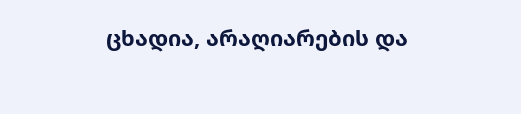ცხადია, არაღიარების და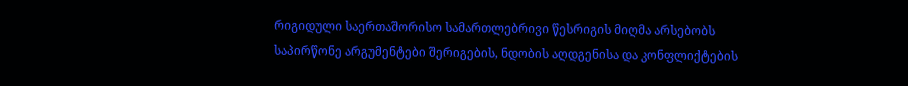რიგიდული საერთაშორისო სამართლებრივი წესრიგის მიღმა არსებობს საპირწონე არგუმენტები შერიგების, ნდობის აღდგენისა და კონფლიქტების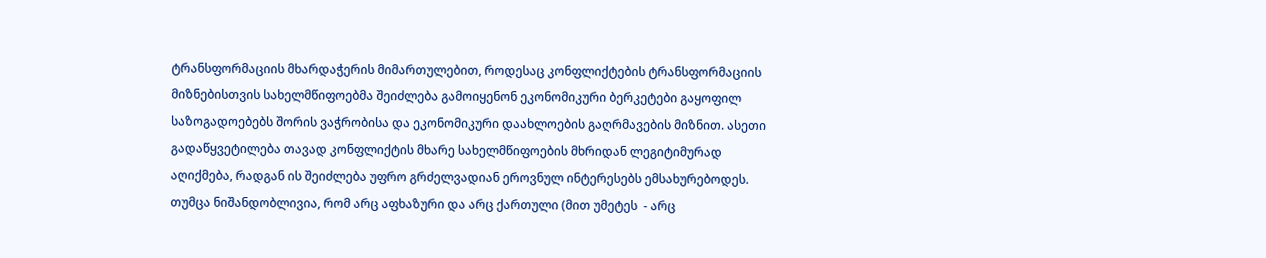ტრანსფორმაციის მხარდაჭერის მიმართულებით, როდესაც კონფლიქტების ტრანსფორმაციის მიზნებისთვის სახელმწიფოებმა შეიძლება გამოიყენონ ეკონომიკური ბერკეტები გაყოფილ საზოგადოებებს შორის ვაჭრობისა და ეკონომიკური დაახლოების გაღრმავების მიზნით. ასეთი გადაწყვეტილება თავად კონფლიქტის მხარე სახელმწიფოების მხრიდან ლეგიტიმურად აღიქმება, რადგან ის შეიძლება უფრო გრძელვადიან ეროვნულ ინტერესებს ემსახურებოდეს. თუმცა ნიშანდობლივია, რომ არც აფხაზური და არც ქართული (მით უმეტეს  - არც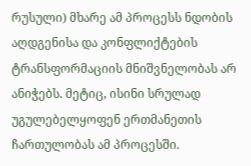რუსული) მხარე ამ პროცესს ნდობის აღდგენისა და კონფლიქტების ტრანსფორმაციის მნიშვნელობას არ ანიჭებს. მეტიც, ისინი სრულად უგულებელყოფენ ერთმანეთის ჩართულობას ამ პროცესში.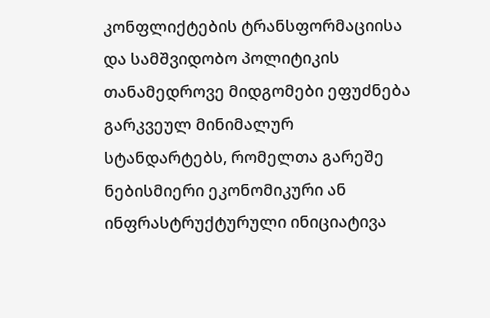კონფლიქტების ტრანსფორმაციისა და სამშვიდობო პოლიტიკის თანამედროვე მიდგომები ეფუძნება გარკვეულ მინიმალურ სტანდარტებს, რომელთა გარეშე ნებისმიერი ეკონომიკური ან ინფრასტრუქტურული ინიციატივა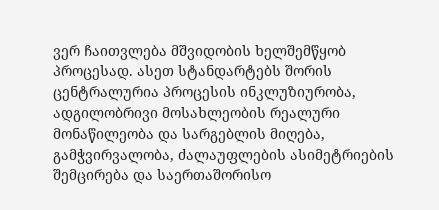ვერ ჩაითვლება მშვიდობის ხელშემწყობ პროცესად. ასეთ სტანდარტებს შორის ცენტრალურია პროცესის ინკლუზიურობა, ადგილობრივი მოსახლეობის რეალური მონაწილეობა და სარგებლის მიღება, გამჭვირვალობა, ძალაუფლების ასიმეტრიების შემცირება და საერთაშორისო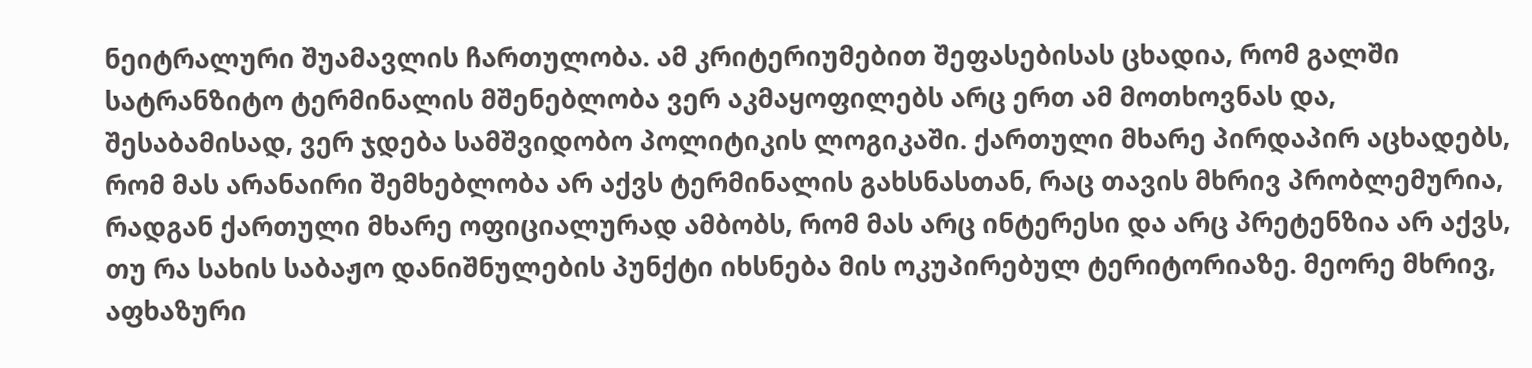ნეიტრალური შუამავლის ჩართულობა. ამ კრიტერიუმებით შეფასებისას ცხადია, რომ გალში სატრანზიტო ტერმინალის მშენებლობა ვერ აკმაყოფილებს არც ერთ ამ მოთხოვნას და, შესაბამისად, ვერ ჯდება სამშვიდობო პოლიტიკის ლოგიკაში. ქართული მხარე პირდაპირ აცხადებს, რომ მას არანაირი შემხებლობა არ აქვს ტერმინალის გახსნასთან, რაც თავის მხრივ პრობლემურია, რადგან ქართული მხარე ოფიციალურად ამბობს, რომ მას არც ინტერესი და არც პრეტენზია არ აქვს, თუ რა სახის საბაჟო დანიშნულების პუნქტი იხსნება მის ოკუპირებულ ტერიტორიაზე. მეორე მხრივ, აფხაზური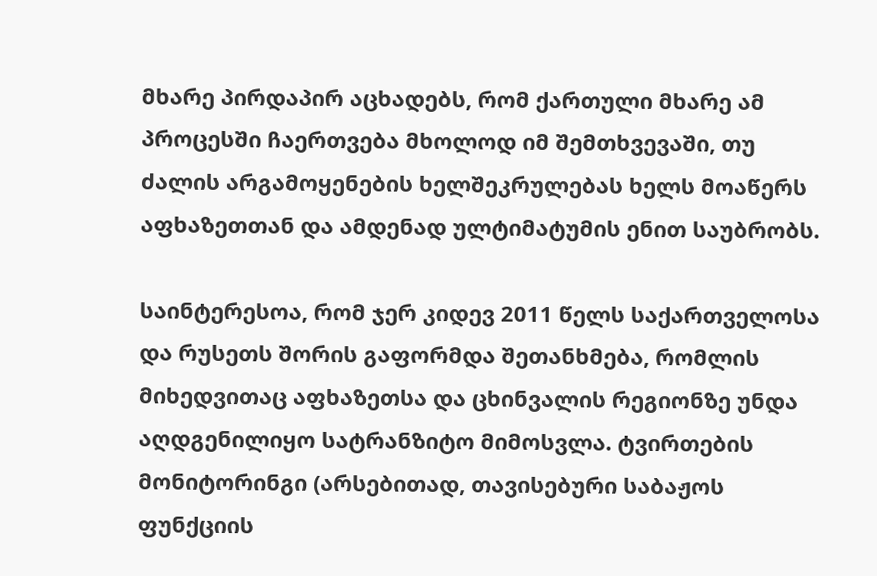მხარე პირდაპირ აცხადებს, რომ ქართული მხარე ამ პროცესში ჩაერთვება მხოლოდ იმ შემთხვევაში, თუ ძალის არგამოყენების ხელშეკრულებას ხელს მოაწერს აფხაზეთთან და ამდენად ულტიმატუმის ენით საუბრობს.

საინტერესოა, რომ ჯერ კიდევ 2011 წელს საქართველოსა და რუსეთს შორის გაფორმდა შეთანხმება, რომლის მიხედვითაც აფხაზეთსა და ცხინვალის რეგიონზე უნდა აღდგენილიყო სატრანზიტო მიმოსვლა. ტვირთების მონიტორინგი (არსებითად, თავისებური საბაჟოს ფუნქციის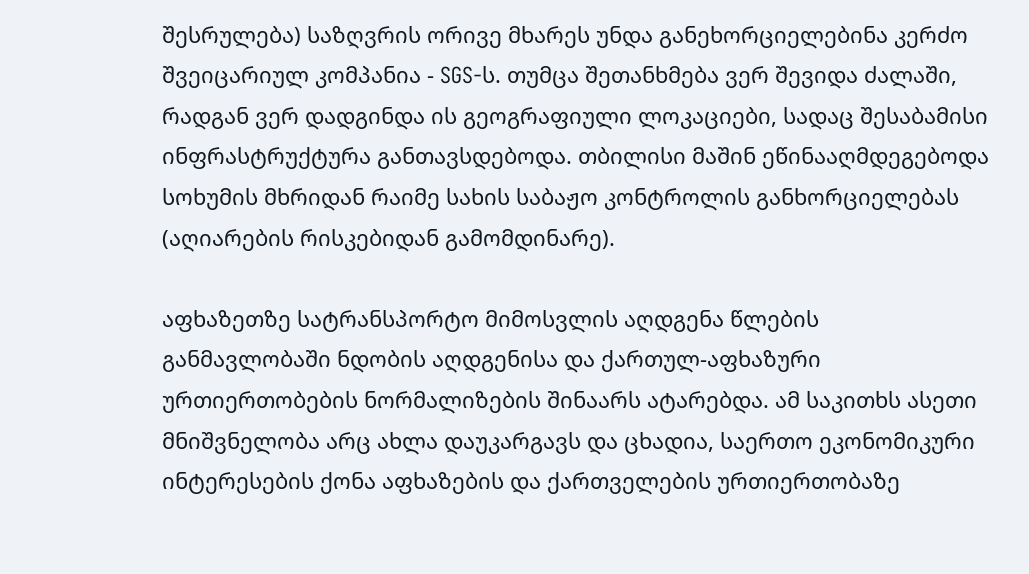შესრულება) საზღვრის ორივე მხარეს უნდა განეხორციელებინა კერძო შვეიცარიულ კომპანია - SGS-ს. თუმცა შეთანხმება ვერ შევიდა ძალაში, რადგან ვერ დადგინდა ის გეოგრაფიული ლოკაციები, სადაც შესაბამისი ინფრასტრუქტურა განთავსდებოდა. თბილისი მაშინ ეწინააღმდეგებოდა სოხუმის მხრიდან რაიმე სახის საბაჟო კონტროლის განხორციელებას (აღიარების რისკებიდან გამომდინარე).

აფხაზეთზე სატრანსპორტო მიმოსვლის აღდგენა წლების განმავლობაში ნდობის აღდგენისა და ქართულ-აფხაზური ურთიერთობების ნორმალიზების შინაარს ატარებდა. ამ საკითხს ასეთი მნიშვნელობა არც ახლა დაუკარგავს და ცხადია, საერთო ეკონომიკური ინტერესების ქონა აფხაზების და ქართველების ურთიერთობაზე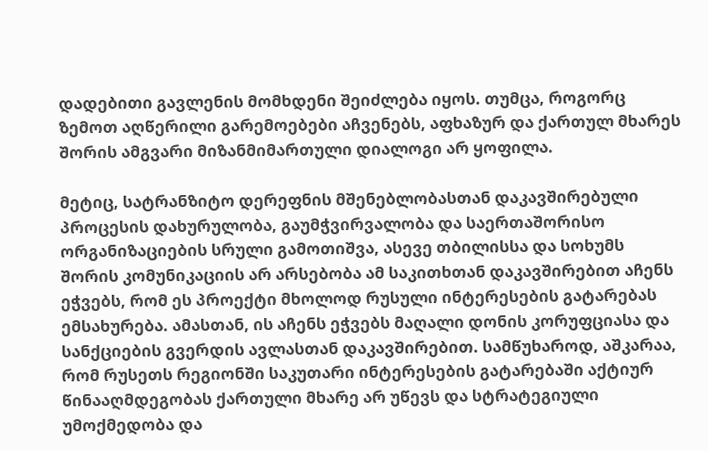დადებითი გავლენის მომხდენი შეიძლება იყოს. თუმცა, როგორც ზემოთ აღწერილი გარემოებები აჩვენებს, აფხაზურ და ქართულ მხარეს შორის ამგვარი მიზანმიმართული დიალოგი არ ყოფილა.

მეტიც, სატრანზიტო დერეფნის მშენებლობასთან დაკავშირებული პროცესის დახურულობა, გაუმჭვირვალობა და საერთაშორისო ორგანიზაციების სრული გამოთიშვა, ასევე თბილისსა და სოხუმს შორის კომუნიკაციის არ არსებობა ამ საკითხთან დაკავშირებით აჩენს ეჭვებს, რომ ეს პროექტი მხოლოდ რუსული ინტერესების გატარებას ემსახურება. ამასთან, ის აჩენს ეჭვებს მაღალი დონის კორუფციასა და სანქციების გვერდის ავლასთან დაკავშირებით. სამწუხაროდ, აშკარაა,  რომ რუსეთს რეგიონში საკუთარი ინტერესების გატარებაში აქტიურ წინააღმდეგობას ქართული მხარე არ უწევს და სტრატეგიული უმოქმედობა და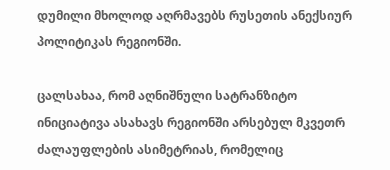დუმილი მხოლოდ აღრმავებს რუსეთის ანექსიურ პოლიტიკას რეგიონში.

ცალსახაა, რომ აღნიშნული სატრანზიტო ინიციატივა ასახავს რეგიონში არსებულ მკვეთრ ძალაუფლების ასიმეტრიას, რომელიც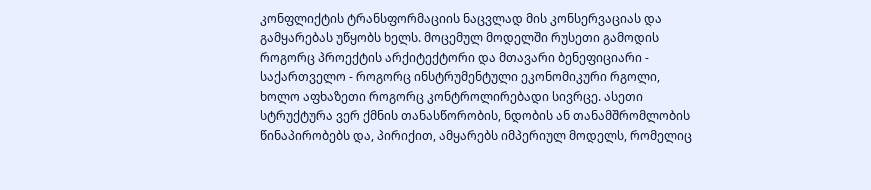კონფლიქტის ტრანსფორმაციის ნაცვლად მის კონსერვაციას და გამყარებას უწყობს ხელს. მოცემულ მოდელში რუსეთი გამოდის როგორც პროექტის არქიტექტორი და მთავარი ბენეფიციარი - საქართველო - როგორც ინსტრუმენტული ეკონომიკური რგოლი, ხოლო აფხაზეთი როგორც კონტროლირებადი სივრცე. ასეთი სტრუქტურა ვერ ქმნის თანასწორობის, ნდობის ან თანამშრომლობის წინაპირობებს და, პირიქით, ამყარებს იმპერიულ მოდელს, რომელიც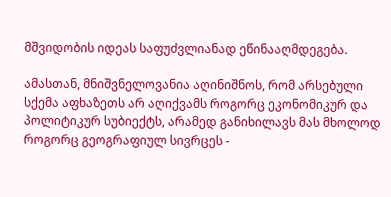მშვიდობის იდეას საფუძვლიანად ეწინააღმდეგება.

ამასთან, მნიშვნელოვანია აღინიშნოს, რომ არსებული სქემა აფხაზეთს არ აღიქვამს როგორც ეკონომიკურ და პოლიტიკურ სუბიექტს, არამედ განიხილავს მას მხოლოდ როგორც გეოგრაფიულ სივრცეს -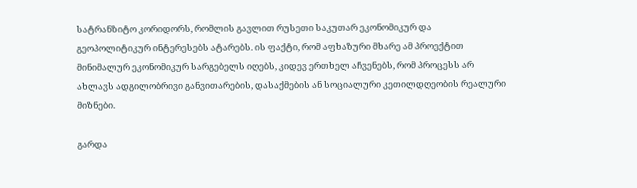სატრანზიტო კორიდორს, რომლის გავლით რუსეთი საკუთარ ეკონომიკურ და გეოპოლიტიკურ ინტერესებს ატარებს. ის ფაქტი, რომ აფხაზური მხარე ამ პროექტით მინიმალურ ეკონომიკურ სარგებელს იღებს, კიდევ ერთხელ აჩვენებს, რომ პროცესს არ ახლავს ადგილობრივი განვითარების, დასაქმების ან სოციალური კეთილდღეობის რეალური მიზნები.

გარდა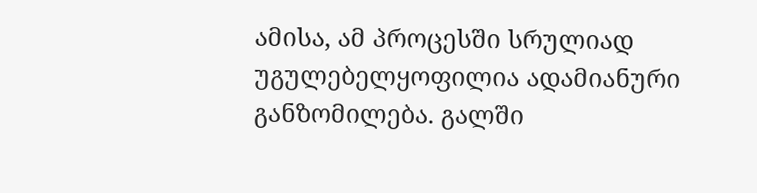ამისა, ამ პროცესში სრულიად უგულებელყოფილია ადამიანური განზომილება. გალში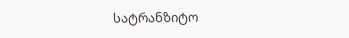სატრანზიტო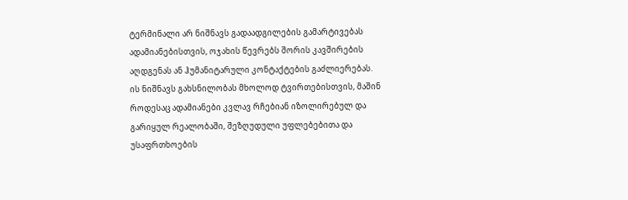ტერმინალი არ ნიშნავს გადაადგილების გამარტივებას ადამიანებისთვის, ოჯახის წევრებს შორის კავშირების აღდგენას ან ჰუმანიტარული კონტაქტების გაძლიერებას. ის ნიშნავს გახსნილობას მხოლოდ ტვირთებისთვის, მაშინ როდესაც ადამიანები კვლავ რჩებიან იზოლირებულ და გარიყულ რეალობაში, შეზღუდული უფლებებითა და უსაფრთხოების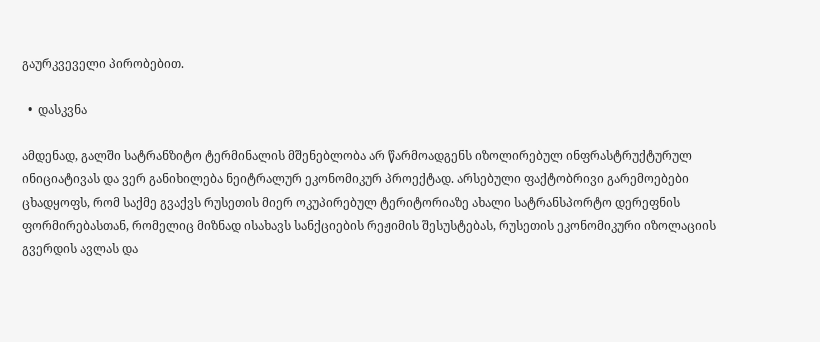გაურკვეველი პირობებით.

  •  დასკვნა

ამდენად, გალში სატრანზიტო ტერმინალის მშენებლობა არ წარმოადგენს იზოლირებულ ინფრასტრუქტურულ ინიციატივას და ვერ განიხილება ნეიტრალურ ეკონომიკურ პროექტად. არსებული ფაქტობრივი გარემოებები ცხადყოფს, რომ საქმე გვაქვს რუსეთის მიერ ოკუპირებულ ტერიტორიაზე ახალი სატრანსპორტო დერეფნის ფორმირებასთან, რომელიც მიზნად ისახავს სანქციების რეჟიმის შესუსტებას, რუსეთის ეკონომიკური იზოლაციის გვერდის ავლას და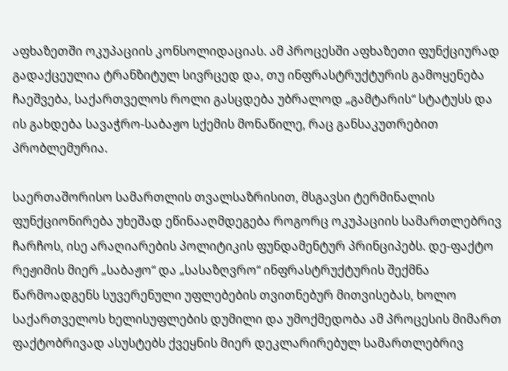აფხაზეთში ოკუპაციის კონსოლიდაციას. ამ პროცესში აფხაზეთი ფუნქციურად გადაქცეულია ტრანზიტულ სივრცედ და, თუ ინფრასტრუქტურის გამოყენება ჩაეშვება, საქართველოს როლი გასცდება უბრალოდ „გამტარის“ სტატუსს და ის გახდება სავაჭრო-საბაჟო სქემის მონაწილე, რაც განსაკუთრებით პრობლემურია.

საერთაშორისო სამართლის თვალსაზრისით, მსგავსი ტერმინალის ფუნქციონირება უხეშად ეწინააღმდეგება როგორც ოკუპაციის სამართლებრივ ჩარჩოს, ისე არაღიარების პოლიტიკის ფუნდამენტურ პრინციპებს. დე-ფაქტო რეჟიმის მიერ „საბაჟო“ და „სასაზღვრო“ ინფრასტრუქტურის შექმნა წარმოადგენს სუვერენული უფლებების თვითნებურ მითვისებას, ხოლო საქართველოს ხელისუფლების დუმილი და უმოქმედობა ამ პროცესის მიმართ ფაქტობრივად ასუსტებს ქვეყნის მიერ დეკლარირებულ სამართლებრივ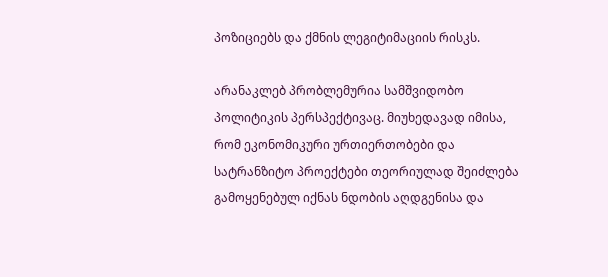პოზიციებს და ქმნის ლეგიტიმაციის რისკს.

არანაკლებ პრობლემურია სამშვიდობო პოლიტიკის პერსპექტივაც. მიუხედავად იმისა, რომ ეკონომიკური ურთიერთობები და სატრანზიტო პროექტები თეორიულად შეიძლება გამოყენებულ იქნას ნდობის აღდგენისა და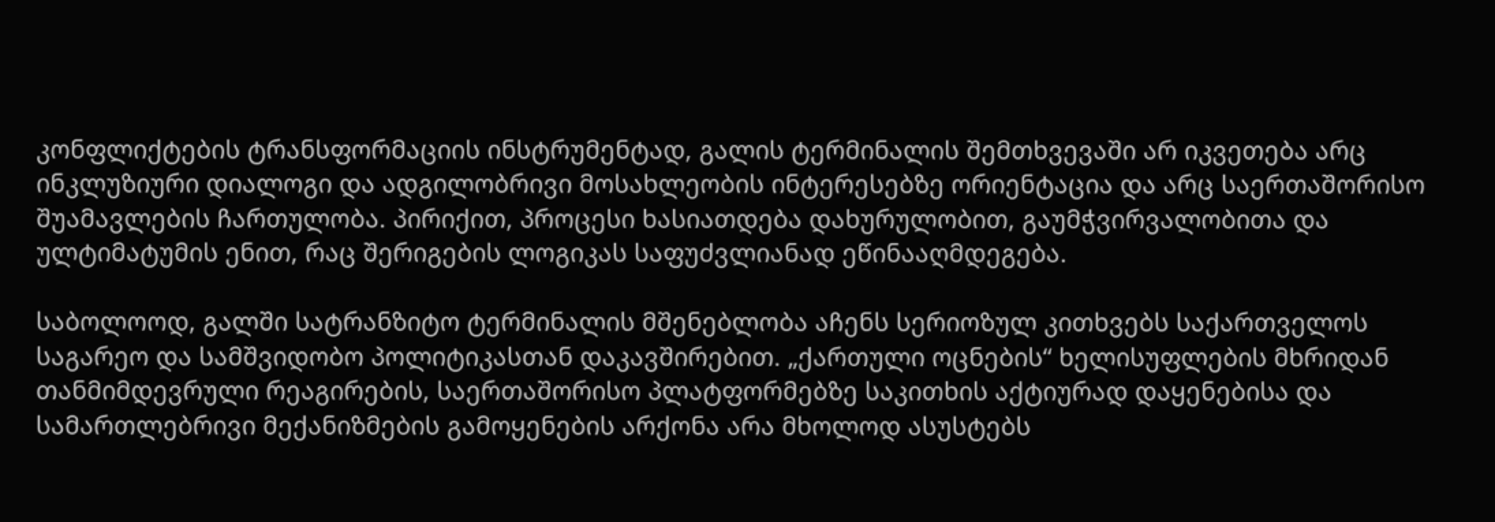კონფლიქტების ტრანსფორმაციის ინსტრუმენტად, გალის ტერმინალის შემთხვევაში არ იკვეთება არც ინკლუზიური დიალოგი და ადგილობრივი მოსახლეობის ინტერესებზე ორიენტაცია და არც საერთაშორისო შუამავლების ჩართულობა. პირიქით, პროცესი ხასიათდება დახურულობით, გაუმჭვირვალობითა და ულტიმატუმის ენით, რაც შერიგების ლოგიკას საფუძვლიანად ეწინააღმდეგება.

საბოლოოდ, გალში სატრანზიტო ტერმინალის მშენებლობა აჩენს სერიოზულ კითხვებს საქართველოს საგარეო და სამშვიდობო პოლიტიკასთან დაკავშირებით. „ქართული ოცნების“ ხელისუფლების მხრიდან თანმიმდევრული რეაგირების, საერთაშორისო პლატფორმებზე საკითხის აქტიურად დაყენებისა და სამართლებრივი მექანიზმების გამოყენების არქონა არა მხოლოდ ასუსტებს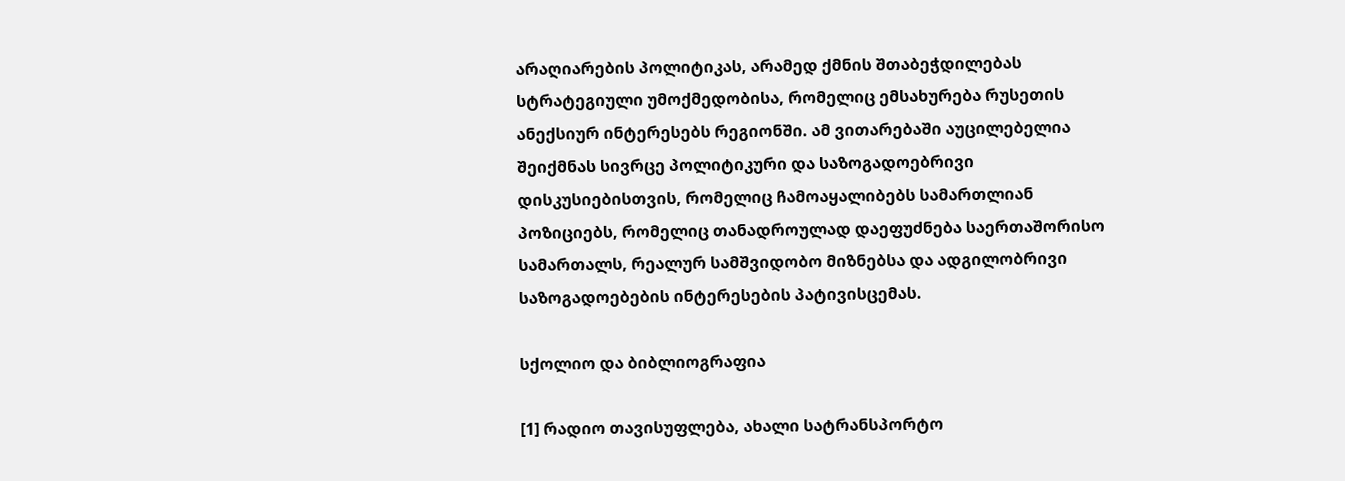არაღიარების პოლიტიკას, არამედ ქმნის შთაბეჭდილებას სტრატეგიული უმოქმედობისა, რომელიც ემსახურება რუსეთის ანექსიურ ინტერესებს რეგიონში. ამ ვითარებაში აუცილებელია შეიქმნას სივრცე პოლიტიკური და საზოგადოებრივი დისკუსიებისთვის, რომელიც ჩამოაყალიბებს სამართლიან პოზიციებს, რომელიც თანადროულად დაეფუძნება საერთაშორისო სამართალს, რეალურ სამშვიდობო მიზნებსა და ადგილობრივი საზოგადოებების ინტერესების პატივისცემას.

სქოლიო და ბიბლიოგრაფია

[1] რადიო თავისუფლება, ახალი სატრანსპორტო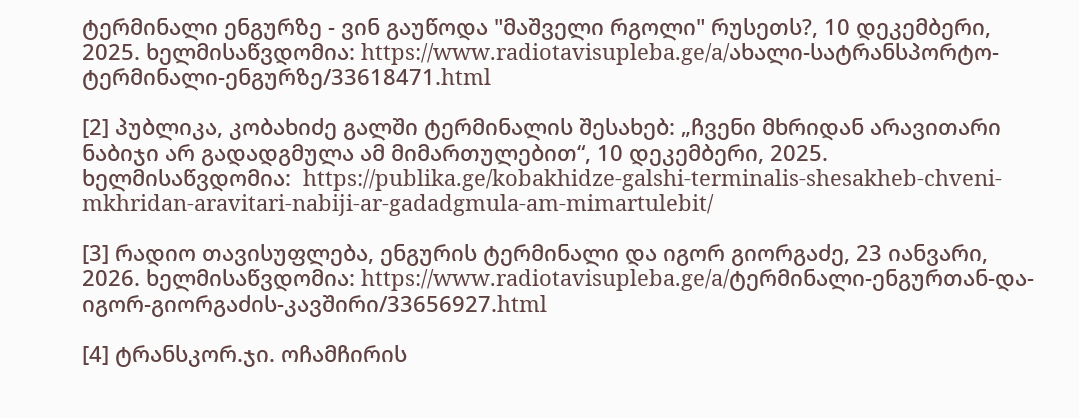ტერმინალი ენგურზე - ვინ გაუწოდა "მაშველი რგოლი" რუსეთს?, 10 დეკემბერი, 2025. ხელმისაწვდომია: https://www.radiotavisupleba.ge/a/ახალი-სატრანსპორტო-ტერმინალი-ენგურზე/33618471.html

[2] პუბლიკა, კობახიძე გალში ტერმინალის შესახებ: „ჩვენი მხრიდან არავითარი ნაბიჯი არ გადადგმულა ამ მიმართულებით“, 10 დეკემბერი, 2025. ხელმისაწვდომია:  https://publika.ge/kobakhidze-galshi-terminalis-shesakheb-chveni-mkhridan-aravitari-nabiji-ar-gadadgmula-am-mimartulebit/

[3] რადიო თავისუფლება, ენგურის ტერმინალი და იგორ გიორგაძე, 23 იანვარი, 2026. ხელმისაწვდომია: https://www.radiotavisupleba.ge/a/ტერმინალი-ენგურთან-და-იგორ-გიორგაძის-კავშირი/33656927.html

[4] ტრანსკორ.ჯი. ოჩამჩირის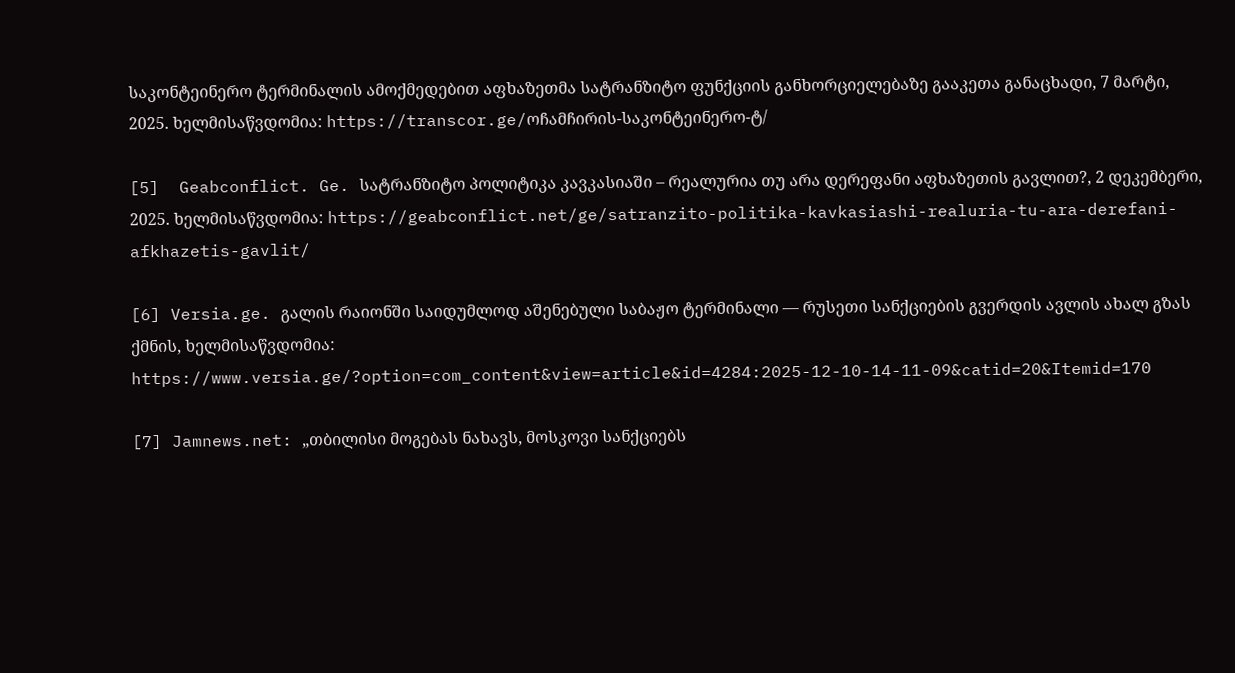საკონტეინერო ტერმინალის ამოქმედებით აფხაზეთმა სატრანზიტო ფუნქციის განხორციელებაზე გააკეთა განაცხადი, 7 მარტი, 2025. ხელმისაწვდომია: https://transcor.ge/ოჩამჩირის-საკონტეინერო-ტ/

[5]  Geabconflict. Ge. სატრანზიტო პოლიტიკა კავკასიაში – რეალურია თუ არა დერეფანი აფხაზეთის გავლით?, 2 დეკემბერი, 2025. ხელმისაწვდომია: https://geabconflict.net/ge/satranzito-politika-kavkasiashi-realuria-tu-ara-derefani-afkhazetis-gavlit/

[6] Versia.ge. გალის რაიონში საიდუმლოდ აშენებული საბაჟო ტერმინალი — რუსეთი სანქციების გვერდის ავლის ახალ გზას ქმნის, ხელმისაწვდომია: https://www.versia.ge/?option=com_content&view=article&id=4284:2025-12-10-14-11-09&catid=20&Itemid=170

[7] Jamnews.net: „თბილისი მოგებას ნახავს, მოსკოვი სანქციებს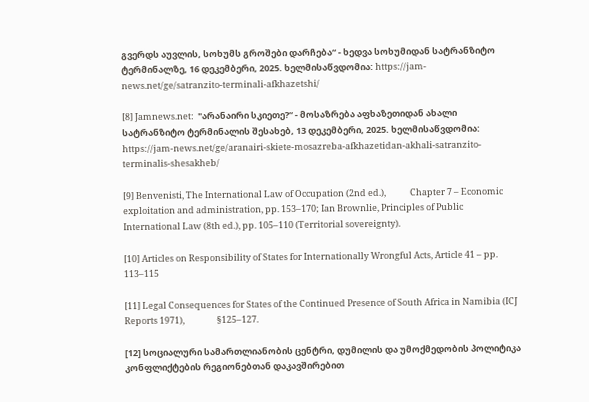გვერდს აუვლის, სოხუმს გროშები დარჩება“ - ხედვა სოხუმიდან სატრანზიტო ტერმინალზე, 16 დეკემბერი, 2025. ხელმისაწვდომია: https://jam-news.net/ge/satranzito-terminali-afkhazetshi/

[8] Jamnews.net:  "არანაირი სკიეთე?“ - მოსაზრება აფხაზეთიდან ახალი სატრანზიტო ტერმინალის შესახებ, 13 დეკემბერი, 2025. ხელმისაწვდომია: https://jam-news.net/ge/aranairi-skiete-mosazreba-afkhazetidan-akhali-satranzito-terminalis-shesakheb/

[9] Benvenisti, The International Law of Occupation (2nd ed.),            Chapter 7 – Economic exploitation and administration, pp. 153–170; Ian Brownlie, Principles of Public International Law (8th ed.), pp. 105–110 (Territorial sovereignty).

[10] Articles on Responsibility of States for Internationally Wrongful Acts, Article 41 – pp. 113–115

[11] Legal Consequences for States of the Continued Presence of South Africa in Namibia (ICJ Reports 1971),                §125–127.

[12] სოციალური სამართლიანობის ცენტრი, დუმილის და უმოქმედობის პოლიტიკა კონფლიქტების რეგიონებთან დაკავშირებით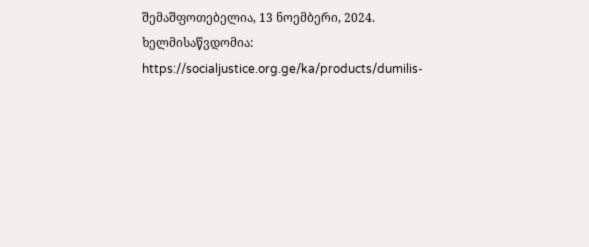შემაშფოთებელია, 13 ნოემბერი, 2024. ხელმისაწვდომია: https://socialjustice.org.ge/ka/products/dumilis-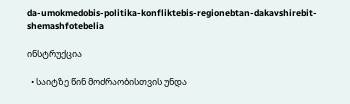da-umokmedobis-politika-konfliktebis-regionebtan-dakavshirebit-shemashfotebelia

ინსტრუქცია

  • საიტზე წინ მოძრაობისთვის უნდა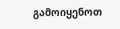გამოიყენოთ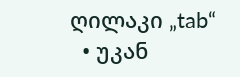ღილაკი „tab“
  • უკან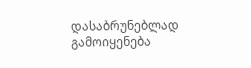დასაბრუნებლად გამოიყენება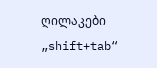ღილაკები „shift+tab“